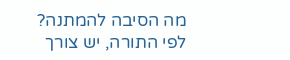מה הסיבה להמתנה?
לפי התורה, יש צורך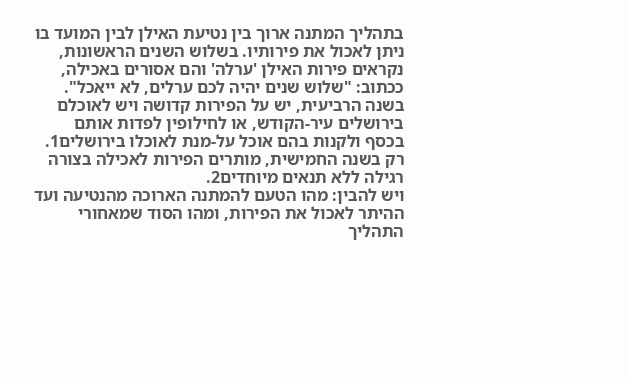בתהליך המתנה ארוך בין נטיעת האילן לבין המועד בו ניתן לאכול את פירותיו. בשלוש השנים הראשונות, נקראים פירות האילן 'ערלה' והם אסורים באכילה, ככתוב: "שלוש שנים יהיה לכם ערלים, לא ייאכל".
בשנה הרביעית, יש על הפירות קדושה ויש לאוכלם בירושלים עיר-הקודש, או לחילופין לפדות אותם בכסף ולקנות בהם אוכל על-מנת לאוכלו בירושלים1. רק בשנה החמישית, מותרים הפירות לאכילה בצורה רגילה ללא תנאים מיוחדים2.
ויש להבין: מהו הטעם להמתנה הארוכה מהנטיעה ועד ההיתר לאכול את הפירות, ומהו הסוד שמאחורי התהליך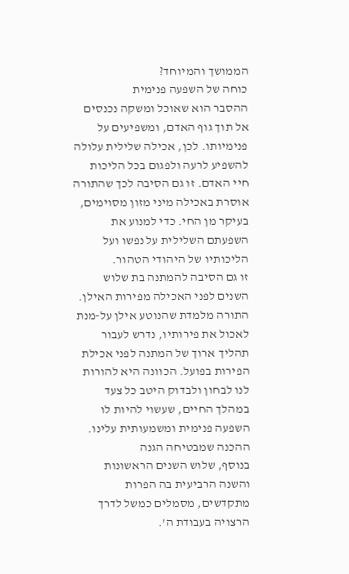הממושך והמיוחד?
כוחה של השפעה פנימית
ההסבר הוא שאוכל ומשקה נכנסים אל תוך גוף האדם, ומשפיעים על פנימיותו. לכן, אכילה שלילית עלולה להשפיע לרעה ולפגום בכל הליכות חיי האדם. זו גם הסיבה לכך שהתורה אוסרת באכילה מיני מזון מסוימים, בעיקר מן החי. כדי למנוע את השפעתם השלילית על נפשו ועל הליכותיו של היהודי הטהור.
זו גם הסיבה להמתנה בת שלוש השנים לפני האכילה מפירות האילן. התורה מלמדת שהנוטע אילן על-מנת לאכול את פירותיו, נדרש לעבור תהליך ארוך של המתנה לפני אכילת הפירות בפועל. הכוונה היא להורות לנו לבחון ולבדוק היטב כל צעד במהלך החיים, שעשוי להיות לו השפעה פנימית ומשמעותית עלינו.
ההכנה שמבטיחה הגנה
בנוסף, שלוש השנים הראשונות והשנה הרביעית בה הפרות מתקדשים, מסמלים כמשל לדרך הרצויה בעבודת ה'.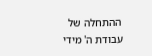ההתחלה של עבודת ה' מידי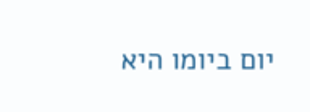יום ביומו היא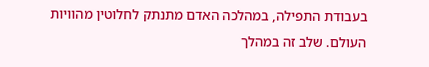בעבודת התפילה, במהלכה האדם מתנתק לחלוטין מהוויות העולם. שלב זה במהלך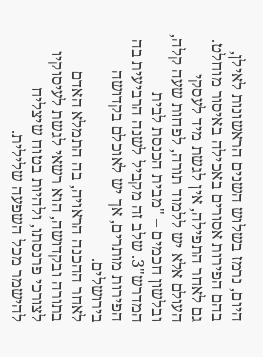היום, נרמז בשלוש השנים הראשונות לאילן, בהם הפירות אסורים באכילה באיסור מוחלט.
גם לאחר התפילה, אין לגשת מיד לעסקי העולם אלא יש ללמוד תורה, לפחות שעה קלה, ובלשון חכמים – "מבית הכנסת לבית המדרש"3. שלב זה מקביל לשנה הרביעית בה הפירות מותרים, אך יש לאוכלם בקדושה בירושלים.
לאחר ההכנה הראויה, בה התמלא האדם בתורה ובקדושה, הוא רשאי לגשת לעיסוקיו לצורכי פרנסתו, ולהיות בטוח שיצליח להישמר מכל השפעה שלילית.